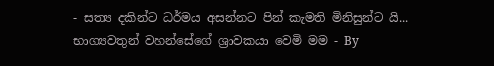- සත්‍ය දකින්ට ධර්මය අසන්නට පින් කැමති මිනිසුන්ට යි... භාග්‍යවතුන් වහන්සේගේ ශ්‍රාවකයා වෙමි මම - By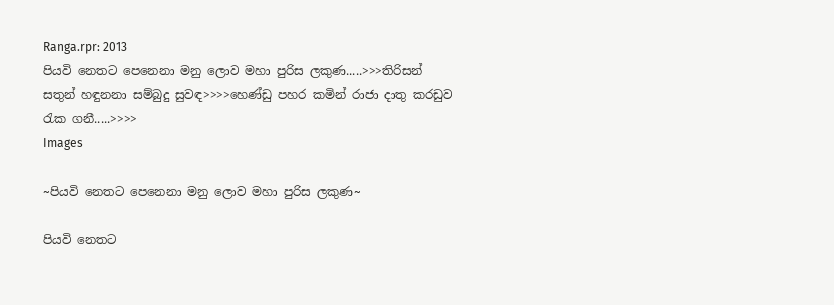Ranga.rpr: 2013
පියවි නෙතට පෙනෙනා මනු ලොව මහා පුරිස ලකුණ.....>>>තිරිසන් සතුන් හඳුනනා සම්බුදු සුවඳ>>>>හෙණ්ඩු පහර කමින් රාජා දාතු කරඩුව රැක ගනී.....>>>>
Images

~පියවි නෙතට පෙනෙනා මනු ලොව මහා පුරිස ලකුණ~

පියවි නෙතට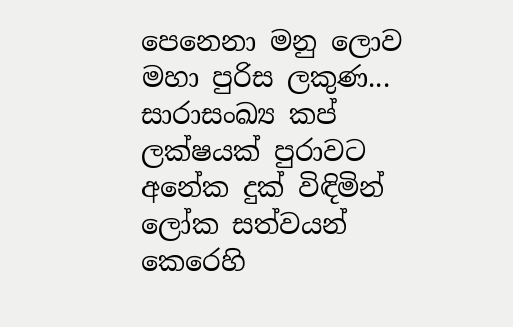පෙනෙනා මනු ලොව මහා පුරිස ලකුණ...
සාරාසංඛ්‍ය කප් ලක්ෂයක් පුරාවට අනේක දුක් විඳිමින් ලෝක සත්වයන් කෙරෙහි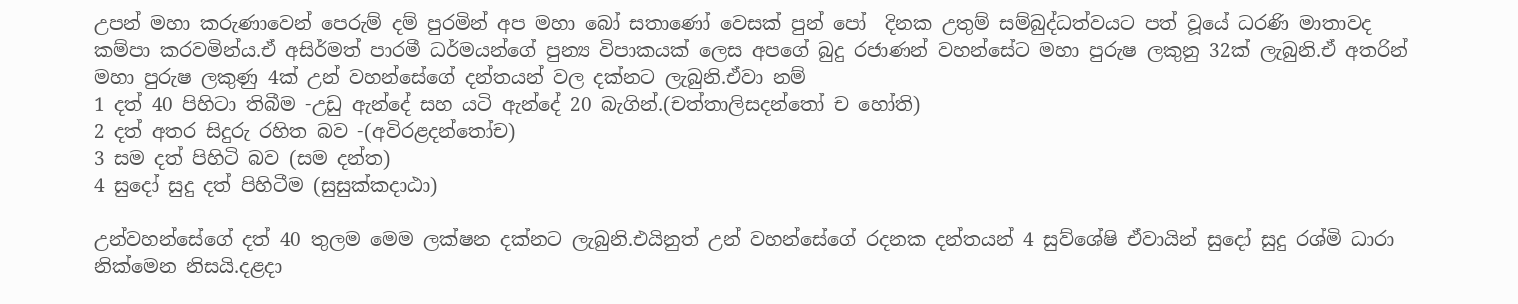උපන් මහා කරුණාවෙන් පෙරුම් දම් පුරමින් අප මහා බෝ සතාණෝ වෙසක් පුන් පෝ  දිනක උතුම් සම්බුද්ධත්වයට පත් වූයේ ධරණි මාතාවද කම්පා කරවමින්ය.ඒ අසිර්මත් පාරමී ධර්මයන්ගේ පුන්‍ය විපාකයක් ලෙස අපගේ බුදු රජාණන් වහන්සේට මහා පුරුෂ ලකුනු 32ක් ලැබුනි.ඒ අතරින් මහා පුරුෂ ලකුණු 4ක් උන් වහන්සේගේ දන්තයන් වල දක්නට ලැබුනි.ඒවා නම්
1 දත් 40 පිහිටා තිබීම -උඩු ඇන්දේ සහ යටි ඇන්දේ 20 බැගින්.(චත්තාලිසදන්තෝ ච හෝති)
2 දත් අතර සිදුරු රහිත බව -(අවිරළදන්තෝච)
3 සම දත් පිහිටි බව (සම දන්ත)
4 සුදෝ සුදු දත් පිහිටීම (සුසුක්කදාඨා)

උන්වහන්සේගේ දත් 40 තුලම මෙම ලක්ෂන දක්නට ලැබුනි.එයිනුත් උන් වහන්සේගේ රදනක දන්තයන් 4 සුව්ශේෂි ඒවායින් සුදෝ සුදු රශ්මි ධාරා නික්මෙන නිසයි.දළදා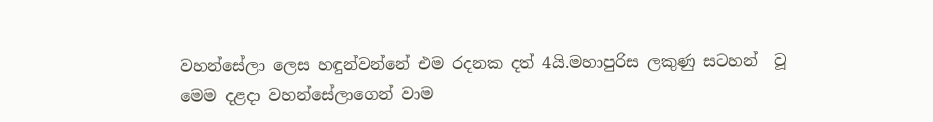වහන්සේලා ලෙස හඳුන්වන්නේ එම රදනක දත් 4යි.මහාපුරිස ලකුණු සටහන්  වූ මෙම දළදා වහන්සේලාගෙන් වාම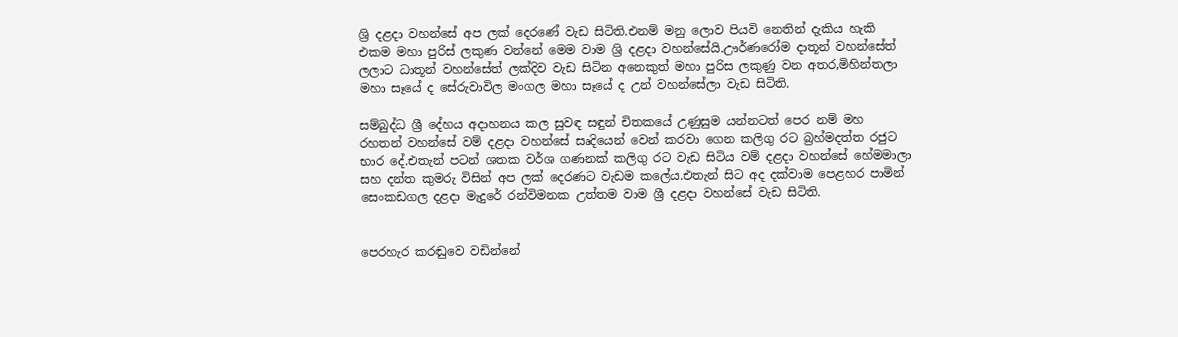ශ්‍රි දළදා වහන්සේ අප ලක් දෙරණේ වැඩ සිටිති.එනම් මනු ලොව පියවි නෙතින් දැකිය හැකි එකම මහා පුරිස් ලකුණ වන්නේ මෙම වාම ශ්‍රි දළදා වහන්සේයි.ඌර්ණරෝම දාතූන් වහන්සේත් ලලාට ධාතූන් වහන්සේත් ලක්දිව වැඩ සිටින අනෙකුත් මහා පුරිස ලකුණු වන අතර,මිහින්තලා මහා සෑයේ ද සේරුවාවිල මංගල මහා සෑයේ ද උන් වහන්සේලා වැඩ සිටිති.

සම්බුද්ධ ශ්‍රී දේහය අදාහනය කල සුවඳ සඳුන් චිතකයේ උණුසුම යන්නටත් පෙර නම් මහ රහතන් වහන්සේ වම් දළදා වහන්සේ සෘදියෙන් වෙන් කරවා ගෙන කලිගු රට බ්‍රහ්මදත්ත රජුට භාර දේ.එතැන් පටන් ශතක වර්ශ ගණනක් කලිගු රට වැඩ සිටිය වම් දළදා වහන්සේ හේමමාලා සහ දන්ත කුමරු විසින් අප ලක් දෙරණට වැඩම කලේය.එතැන් සිට අද දක්වාම පෙළහර පාමින් සෙංකඩගල දළදා මැදුරේ රන්විමනක උත්තම වාම ශ්‍රී දළදා වහන්සේ වැඩ සිටිති.


පෙරහැර කරඬුවෙ වඩින්නේ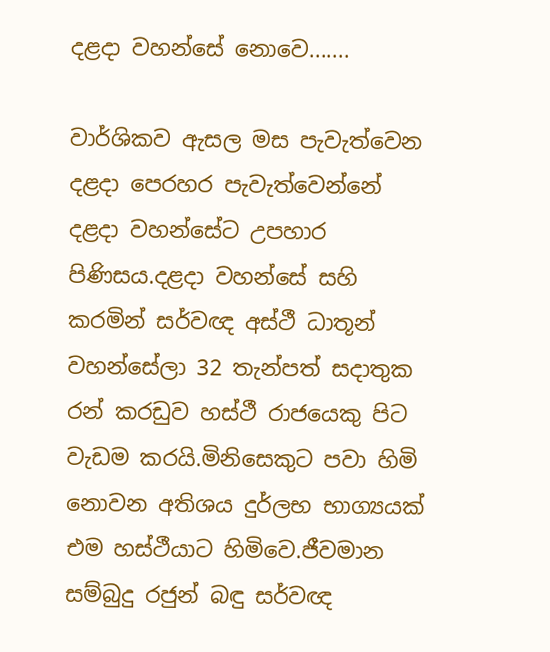දළදා වහන්සේ නොවෙ.......

වාර්ශිකව ඇසල මස පැවැත්වෙන දළදා පෙරහර පැවැත්වෙන්නේ දළදා වහන්සේට උපහාර පිණිසය.දළදා වහන්සේ සහි කරමින් සර්වඥ අස්ථී ධාතූන් වහන්සේලා 32 තැන්පත් සදාතුක රන් කරඩුව හස්ථී රාජයෙකු පිට වැඩම කරයි.මිනිසෙකුට පවා හිමි නොවන අතිශය දුර්ලභ භාග්‍යයක් එම හස්ථීයාට හිමිවෙ.ජීවමාන සම්බුදු රජුන් බඳු සර්වඥ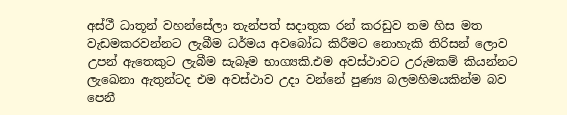අස්ථී ධාතූන් වහන්සේලා තැන්පත් සදාතුක රන් කරඩුව තම හිස මත වැඩමකරවන්නට ලැබීම ධර්මය අවබෝධ කිරීමට නොහැකි තිරිසන් ලොව උපන් ඇතෙකුට ලැබීම සැබෑම භාග්‍යකි.එම අවස්ථාවට උරුමකම් කියන්නට ලැඛෙනා ඇතුන්ටද එම අවස්ථාව උදා වන්නේ පුණ්‍ය බලමහිමයකින්ම බව පෙනී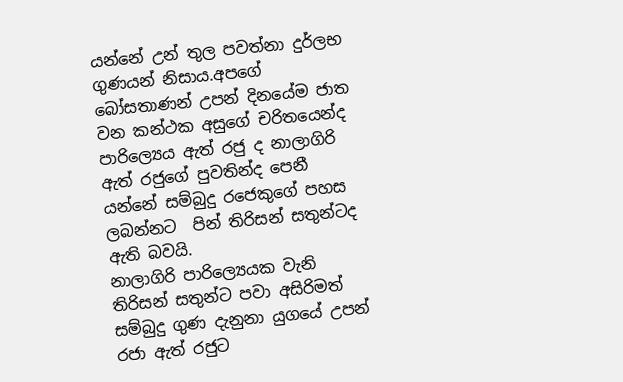යන්නේ උන් තුල පවත්නා දුර්ලභ ගුණයන් නිසාය.අපගේ බෝසතාණන් උපන් දිනයේම ජාත වන කන්ථක අසුගේ චරිතයෙන්ද පාරිල්‍යෙය ඇත් රජු ද නාලාගිරි ඇත් රජුගේ පුවතින්ද පෙනී යන්නේ සම්බුදු රජෙකුගේ පහස ලබන්නට  පින් තිරිසන් සතුන්ටද ඇති බවයි.
නාලාගිරි පාරිල්‍යෙයක වැනි තිරිසන් සතුන්ට පවා අසිරිමත් සම්බුදු ගුණ දැනුනා යුගයේ උපන් රජා ඇත් රජුට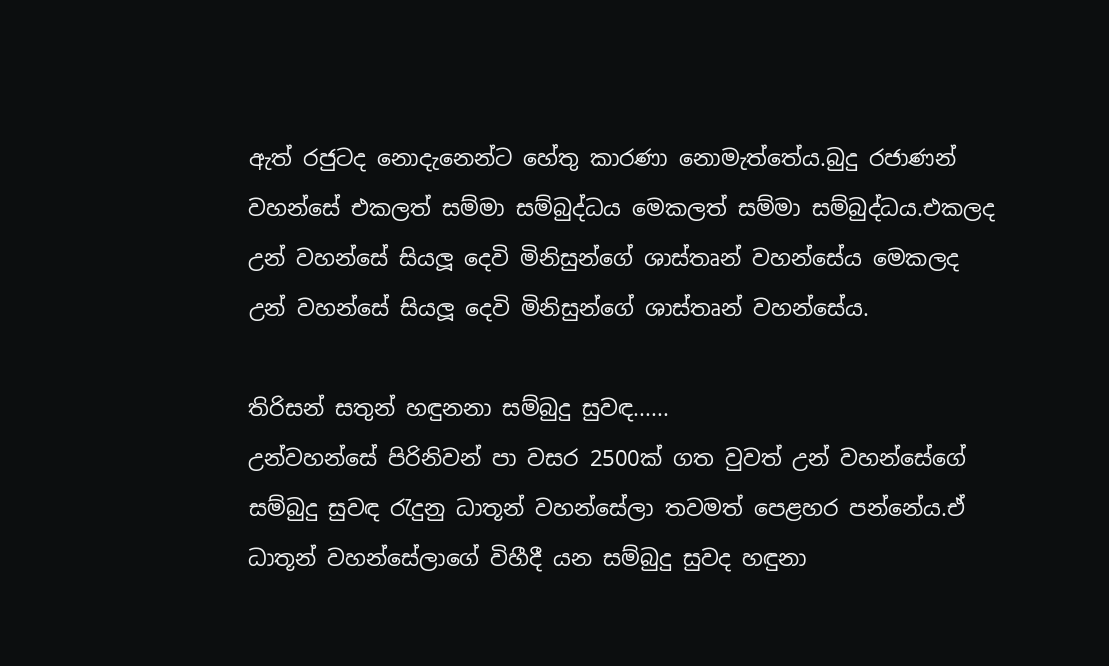ඇත් රජුටද නොදැනෙන්ට හේතු කාරණා නොමැත්තේය.බුදු රජාණන් වහන්සේ එකලත් සම්මා සම්බුද්ධය මෙකලත් සම්මා සම්බුද්ධය.එකලද උන් වහන්සේ සියලූ දෙවි මිනිසුන්ගේ ශාස්තෘන් වහන්සේය මෙකලද උන් වහන්සේ සියලූ දෙවි මිනිසුන්ගේ ශාස්තෘන් වහන්සේය.

තිරිසන් සතුන් හඳුනනා සම්බුදු සුවඳ......
උන්වහන්සේ පිරිනිවන් පා වසර 2500ක් ගත වුවත් උන් වහන්සේගේ සම්බුදු සුවඳ රැදුනු ධාතූන් වහන්සේලා තවමත් පෙළහර පන්නේය.ඒ ධාතූන් වහන්සේලාගේ විහීදී යන සම්බුදු සුවද හඳුනා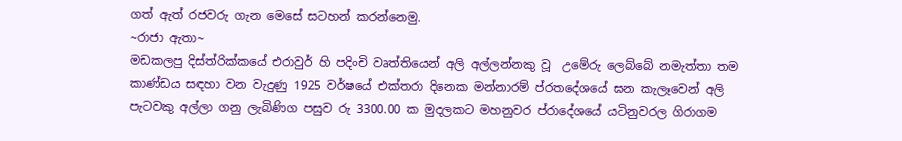ගත් ඇත් රජවරු ගැන මෙසේ සටහන් කරන්නෙමු.
~රාජා ඇතා~
මඩකලපු දිස්‌ත්රික්‌කයේ එරාවුර් හි පදිංචි වෘත්තියෙන් අලි අල්ලන්නකු වූ  උමේරු ලෙබ්බේ නමැත්තා තම කාණ්‌ඩය සඳහා වන වැදුණු 1925 වර්ෂයේ එක්‌තරා දිනෙක මන්නාරම් ප්රතදේශයේ ඝන කැලෑවෙන් අලි පැටවකු අල්ලා ගනු ලැබිණිග පසුව රු 3300.00 ක මුදලකට මහනුවර ප්රාදේශයේ යටිනුවරල ගිරාගම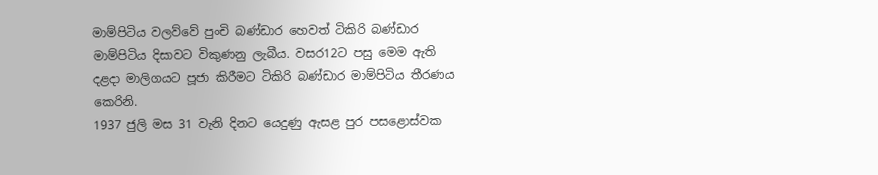මාම්පිටිය වලව්වේ පුංචි බණ්‌ඩාර හෙවත් ටිකිරි බණ්‌ඩාර මාම්පිටිය දිසාවට විකුණනු ලැබීය. වසර12ට පසු මෙම ඇති දළදා මාලිගයට පූජා කිරීමට ටිකිරි බණ්‌ඩාර මාම්පිටිය තීරණය කෙරිනි.
1937 ජුලි මස 31 වැනි දිනට යෙදුණු ඇසළ පුර පසළොස්‌වක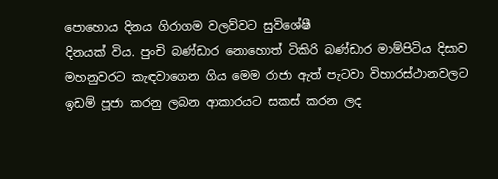පොහොය දිනය ගිරාගම වලව්වට සුවිශේෂී
දිනයක්‌ විය. පුංචි බණ්‌ඩාර නොහොත් ටිකිරි බණ්‌ඩාර මාම්පිටිය දිසාව මහනුවරට කැඳවාගෙන ගිය මෙම රාජා ඇත් පැටවා විහාරස්‌ථානවලට ඉඩම් පූජා කරනු ලබන ආකාරයට සකස්‌ කරන ලද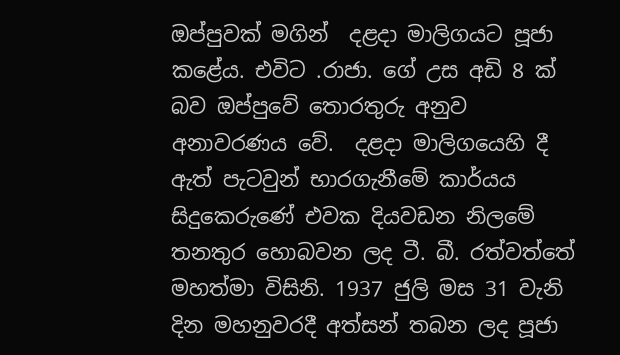ඔප්පුවක්‌ මගින්  දළදා මාලිගයට පූජා කළේය. එවිට .රාජා. ගේ උස අඩි 8 ක්‌ බව ඔප්පුවේ තොරතුරු අනුව අනාවරණය වේ.  දළදා මාලිගයෙහි දී ඇත් පැටවුන් භාරගැනීමේ කාර්යය සිදුකෙරුණේ එවක දියවඩන නිලමේ තනතුර හොබවන ලද ටී. බී. රත්වත්තේ මහත්මා විසිනි. 1937 ජුලි මස 31 වැනි දින මහනුවරදී අත්සන් තබන ලද පූජා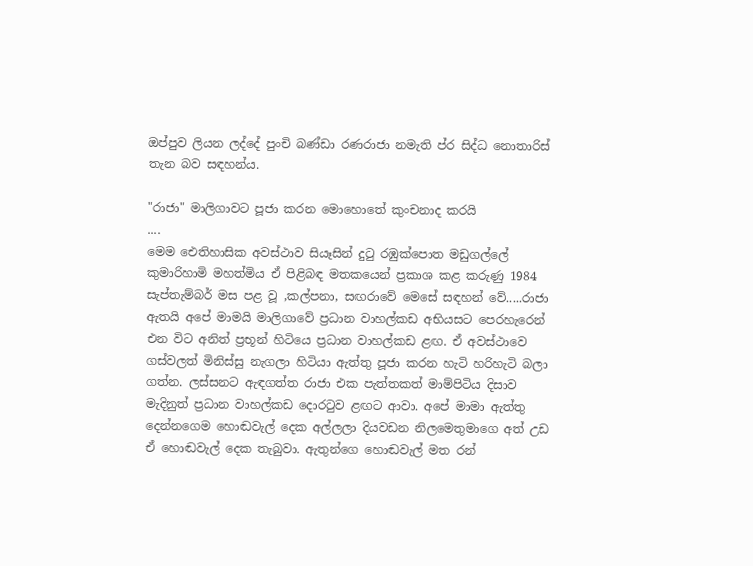ඔප්පුව ලියන ලද්දේ පුංචි බණ්‌ඩා රණරාජා නමැති ප්ර සිද්ධ නොතාරිස්‌ තැන බව සඳහන්ය.

"රාජා" මාලිගාවට පූජා කරන මොහොතේ කුංචනාද කරයි
....
මෙම ඓතිහාසික අවස්‌ථාව සියෑසින් දුටු රඹුක්‌පොත මඩුගල්ලේ කුමාරිහාමි මහත්මිය ඒ පිළිබඳ මතකයෙන් ප්‍රකාශ කළ කරුණු 1984 සැප්තැම්බර් මස පළ වූ ,කල්පනා, සඟරාවේ මෙසේ සඳහන් වේ.....රාජා ඇතයි අපේ මාමයි මාලිගාවේ ප්‍රධාන වාහල්කඩ අභියසට පෙරහැරෙන් එන විට අනිත් ප්‍රභූන් හිටියෙ ප්‍රධාන වාහල්කඩ ළඟ. ඒ අවස්‌ථාවෙ ගස්‌වලත් මිනිස්‌සු නැගලා හිටියා ඇත්තු පූජා කරන හැටි හරිහැටි බලා ගත්න. ලස්‌සනට ඇඳගත්ත රාජා එක පැත්තකත් මාම්පිටිය දිසාව මැදිනුත් ප්‍රධාන වාහල්කඩ දොරටුව ළඟට ආවා. අපේ මාමා ඇත්තු දෙන්නගෙම හොඬවැල් දෙක අල්ලලා දියවඩන නිලමෙතුමාගෙ අත් උඩ ඒ හොඬවැල් දෙක තැබුවා. ඇතුන්ගෙ හොඬවැල් මත රන්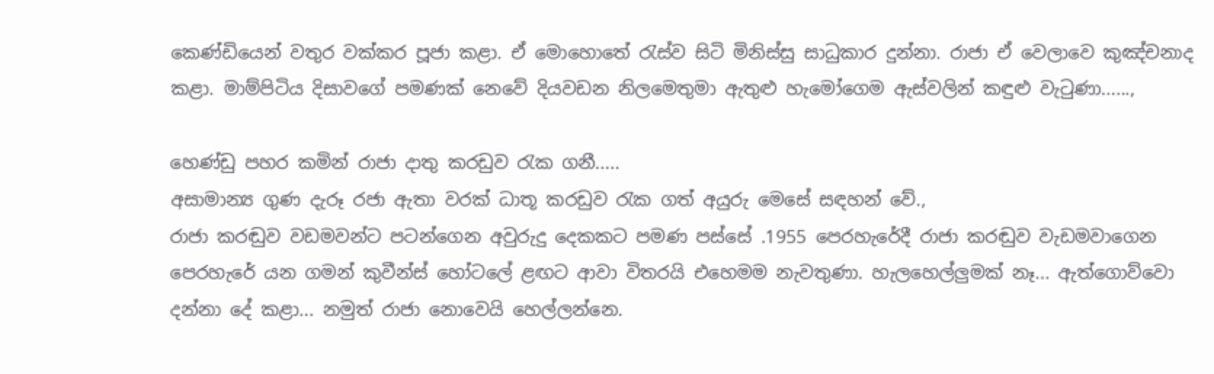කෙණ්‌ඩියෙන් වතුර වක්‌කර පූජා කළා. ඒ මොහොතේ රැස්‌ව සිටි මිනිස්‌සු සාධුකාර දුන්නා. රාජා ඒ වෙලාවෙ කුඤ්චනාද කළා. මාම්පිටිය දිසාවගේ පමණක්‌ නෙවේ දියවඩන නිලමෙතුමා ඇතුළු හැමෝගෙම ඇස්‌වලින් කඳුළු වැටුණා......,

හෙණ්ඩු පහර කමින් රාජා දාතු කරඩුව රැක ගනී.....
අසාමාන්‍ය ගුණ දැරූ රජා ඇතා වරක් ධාතූ කරඩුව රැක ගත් අයුරු මෙසේ සඳහන් වේ.,
රාජා කරඬුව වඩමවන්ට පටන්ගෙන අවුරුදු දෙකකට පමණ පස්‌සේ .1955 පෙරහැරේදී රාජා කරඬුව වැඩමවාගෙන පෙරහැරේ යන ගමන් කුවීන්ස්‌ හෝටලේ ළඟට ආවා විතරයි එහෙමම නැවතුණා. හැලහෙල්ලුමක්‌ නෑ... ඇත්ගොව්වො දන්නා දේ කළා... නමුත් රාජා නොවෙයි හෙල්ලන්නෙ.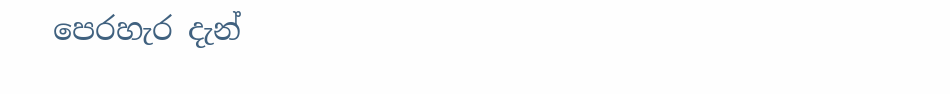පෙරහැර දැන්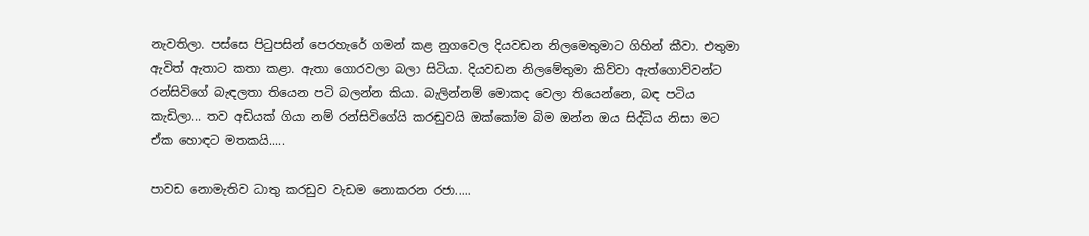නැවතිලා. පස්‌සෙ පිටුපසින් පෙරහැරේ ගමන් කළ නුගවෙල දියවඩන නිලමෙතුමාට ගිහින් කීවා. එතුමා ඇවිත් ඇතාට කතා කළා. ඇතා ගොරවලා බලා සිටියා. දියවඩන නිලමේතුමා කිව්වා ඇත්ගොව්වන්ට රන්සිවිගේ බැඳලතා තියෙන පටි බලන්න කියා. බැලින්නම් මොකද වෙලා තියෙන්නෙ, බඳ පටිය කැඩිලා... තව අඩියක්‌ ගියා නම් රන්සිවිගේයි කරඬුවයි ඔක්‌කෝම බිම ඔන්න ඔය සිද්ධිය නිසා මට ඒක හොඳට මතකයි.....

පාවඩ නොමැතිව ධාතු කරඩුව වැඩම නොකරන රජා.....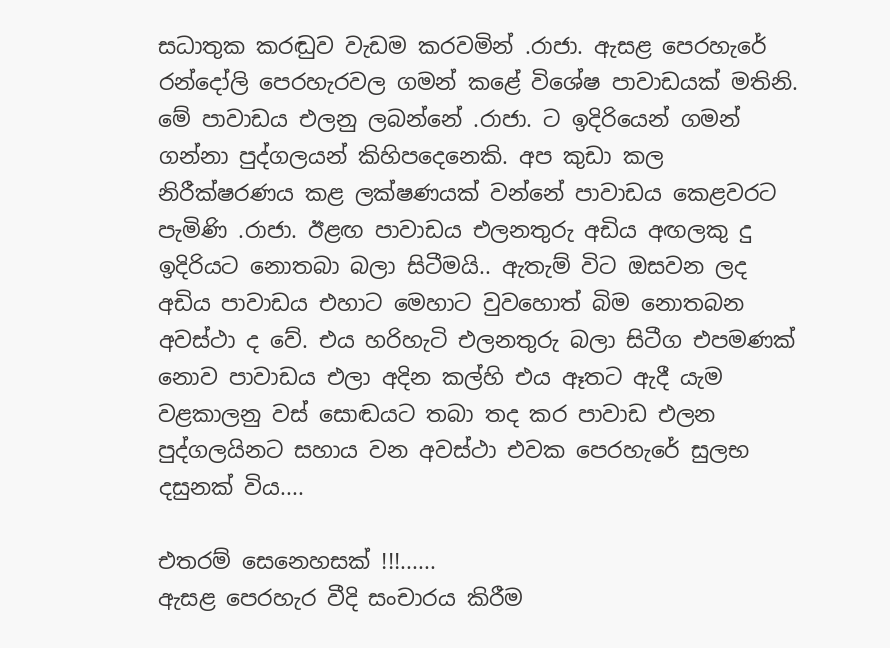සධාතුක කරඬුව වැඩම කරවමින් .රාජා. ඇසළ පෙරහැරේ රන්දෝලි පෙරහැරවල ගමන් කළේ විශේෂ පාවාඩයක්‌ මතිනි. මේ පාවාඩය එලනු ලබන්නේ .රාජා. ට ඉදිරියෙන් ගමන් ගන්නා පුද්ගලයන් කිහිපදෙනෙකි. අප කුඩා කල නිරීක්ෂරණය කළ ලක්ෂණයක්‌ වන්නේ පාවාඩය කෙළවරට පැමිණි .රාජා. ඊළඟ පාවාඩය එලනතුරු අඩිය අඟලකු දු ඉදිරියට නොතබා බලා සිටීමයි.. ඇතැම් විට ඔසවන ලද අඩිය පාවාඩය එහාට මෙහාට වුවහොත් බිම නොතබන අවස්‌ථා ද වේ. එය හරිහැටි එලනතුරු බලා සිටීග එපමණක්‌ නොව පාවාඩය එලා අදින කල්හි එය ඈතට ඇදී යැම වළකාලනු වස්‌ සොඬයට තබා තද කර පාවාඩ එලන පුද්ගලයිනට සහාය වන අවස්‌ථා එවක පෙරහැරේ සුලභ දසුනක්‌ විය....

එතරම් සෙනෙහසක් !!!......
ඇසළ පෙරහැර වීදි සංචාරය කිරීම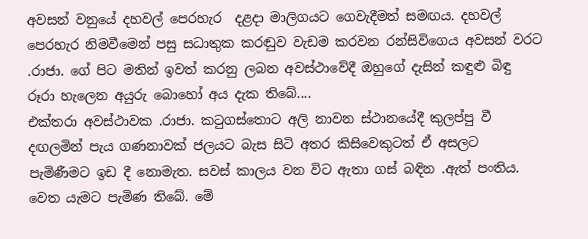අවසන් වනුයේ දහවල් පෙරහැර  දළදා මාලිගයට ගෙවැදීමත් සමඟය. දහවල් පෙරහැර නිමවීමෙන් පසු සධාතුක කරඬුව වැඩම කරවන රන්සිවිගෙය අවසන් වරට .රාජා. ගේ පිට මතින් ඉවත් කරනු ලබන අවස්‌ථාවේදී ඔහුගේ දැසින් කඳුළු බිඳු රූරා හැලෙන අයුරු බොහෝ අය දැක තිබේ....
එක්‌තරා අවස්‌ථාවක .රාජා. කටුගස්‌තොට අලි නාවන ස්‌ථානයේදී කුලප්පු වී දඟලමින් පැය ගණනාවක්‌ ජලයට බැස සිටි අතර කිසිවෙකුටත් ඒ අසලට පැමිණීමට ඉඩ දී නොමැත. සවස්‌ කාලය වන විට ඇතා ගස්‌ බඳින .ඇත් පංතිය. වෙත යැමට පැමිණ තිබේ. මේ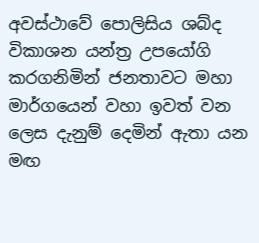අවස්‌ථාවේ පොලිසිය ශබ්ද විකාශන යන්ත්‍ර උපයෝගි කරගනිමින් ජනතාවට මහා මාර්ගයෙන් වහා ඉවත් වන ලෙස දැනුම් දෙමින් ඇතා යන මඟ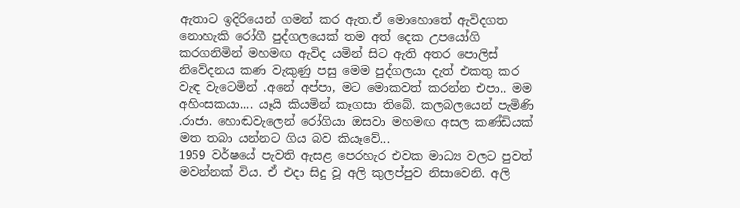ඇතාට ඉදිරියෙන් ගමන් කර ඇත.ඒ මොහොතේ ඇවිදගත නොහැකි රෝගී පුද්ගලයෙක්‌ තම අත් දෙක උපයෝගි කරගනිමින් මහමඟ ඇවිද යමින් සිට ඇති අතර පොලිස්‌ නිවේදනය කණ වැකුණු පසු මෙම පුද්ගලයා දැත් එකතු කර වැඳ වැටෙමින් .අනේ අප්පා, මට මොකවත් කරන්න එපා.. මම අහිංසකයා.... යෑයි කියමින් කෑගසා තිබේ. කලබලයෙන් පැමිණි .රාජා. හොඬවැලෙන් රෝගියා ඔසවා මහමඟ අසල කණ්‌ඩියක්‌ මත තබා යන්නට ගිය බව කියෑවේ...
1959 වර්ෂයේ පැවති ඇසළ පෙරහැර එවක මාධ්‍ය වලට පුවත් මවන්නක්‌ විය. ඒ එදා සිදු වූ අලි කුලප්පුව නිසාවෙනි. අලි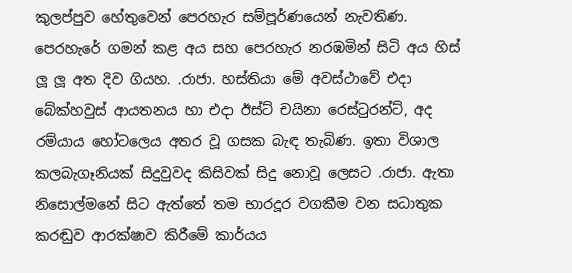කුලප්පුව හේතුවෙන් පෙරහැර සම්පූර්ණයෙන් නැවතිණ. පෙරහැරේ ගමන් කළ අය සහ පෙරහැර නරඹමින් සිටි අය හිස්‌ ලූ ලූ අත දිව ගියහ. .රාජා. හස්‌තියා මේ අවස්‌ථාවේ එදා බේක්‌හවුස්‌ ආයතනය හා එදා ඊස්‌ට්‌ චයිනා රෙස්‌ටුරන්ට්‌, අද  රම්යාය හෝටලෙය අතර වූ ගසක බැඳ තැබිණ. ඉතා විශාල කලබැගෑනියක්‌ සිදුවුවද කිසිවක්‌ සිදු නොවූ ලෙසට .රාජා. ඇතා නිසොල්මනේ සිට ඇත්තේ තම භාරදූර වගකීම වන සධාතුක කරඬුව ආරක්ෂාව කිරීමේ කාර්යය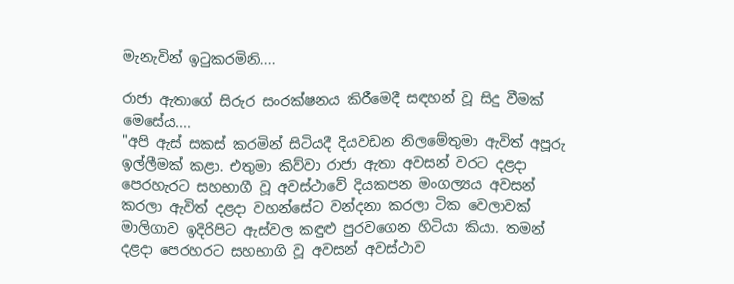මැනැවින් ඉටුකරමිනි....

රාජා ඇතාගේ සිරුර සංරක්ෂනය කිරීමෙදී සඳහන් වූ සිදු වීමක් මෙසේය....
"අපි ඇස් සකස් කරමින් සිටියදී දියවඩන නිලමේතුමා ඇවිත් අපූරු ඉල්ලීමක් කළා. එතුමා කිව්වා රාජා ඇතා අවසන් වරට දළදා පෙරහැරට සහභාගී වූ අවස්ථාවේ දියකපන මංගල්‍යය අවසන් කරලා ඇවිත් දළදා වහන්සේට වන්දනා කරලා ටික වෙලාවක් මාලිගාව ඉදිරිපිට ඇස්වල කඳුළු පුරවගෙන හිටියා කියා. තමන් දළදා පෙරහරට සහභාගි වූ අවසන් අවස්ථාව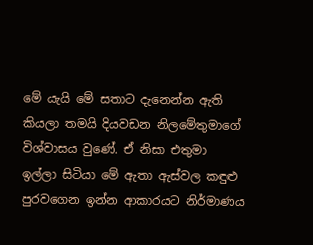මේ යැයි මේ සතාට දැනෙන්න ඇති කියලා තමයි දියවඩන නිලමේතුමාගේ විශ්වාසය වුණේ. ඒ නිසා එතුමා ඉල්ලා සිටියා මේ ඇතා ඇස්වල කඳුළු පුරවගෙන ඉන්න ආකාරයට නිර්මාණය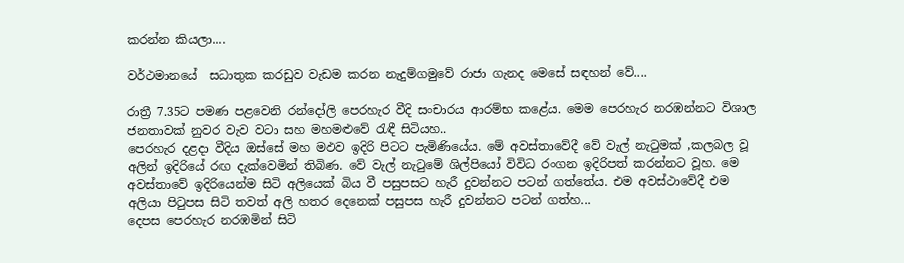කරන්න කියලා....

වර්ථමානයේ  සධාතුක කරඩුව වැඩම කරන නැදුම්ගමුවේ රාජා ගැනද මෙසේ සඳහන් වේ....

රාත්‍රී 7.35ට පමණ පළවෙනි රන්දෝලි පෙරහැර වීදි සංචාරය ආරම්භ කළේය. මෙම පෙරහැර නරඹන්නට විශාල ජනතාවක් නුවර වැව වටා සහ මහමළුවේ රැඳී සිටියහ..
පෙරහැර දළදා වීදිය ඔස්සේ මහ මඵව ඉදිරි පිටට පැමිණියේය. මේ අවස්තාවේදී වේ වැල් නැටුමක් ,කලබල වූ අලින් ඉදිරියේ රඟ දැක්වෙමින් තිබිණ. වේ වැල් නැටුමේ ශිල්පියෝ විවිධ රංගන ඉදිරිපත් කරන්නට වූහ. මෙ
අවස්තාවේ ඉදිරියෙන්ම සිටි අලියෙක් බිය වී පසුපසට හැරී දුවන්නට පටන් ගත්තේය. එම අවස්ථාවේදී එම අලියා පිටුපස සිටි තවත් අලි හතර දෙනෙක් පසුපස හැරී දුවන්නට පටන් ගත්හ...
දෙපස පෙරහැර නරඹමින් සිටි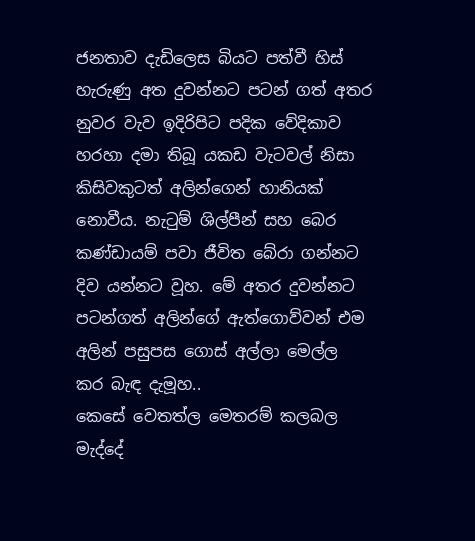ජනතාව දැඩිලෙස බියට පත්වී හිස් හැරුණු අත දුවන්නට පටන් ගත් අතර නුවර වැව ඉදිරිපිට පදික වේදිකාව හරහා දමා තිබූ යකඩ වැටවල් නිසා කිසි‍වකුටත් අලින්ගෙන් හානියක් නොවීය. නැටුම් ශිල්පීන් සහ බෙර කණ්ඩායම් පවා ජීවිත බේරා ගන්නට දිව යන්නට වූහ. මේ අතර දුවන්නට පටන්ගත් අලින්ගේ ඇත්ගොව්වන් එම අලින් පසුපස ගොස් අල්ලා මෙල්ල කර බැඳ දැමූහ..
කෙසේ වෙතත්ල මෙතරම් කලබල මැද්දේ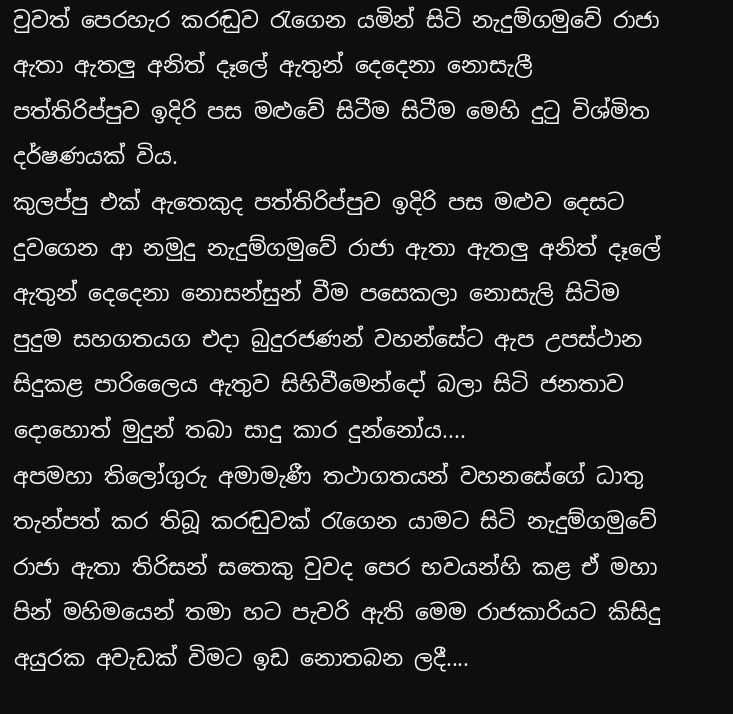වුවත් පෙරහැර කරඬුව රැගෙන යමින් සිටි නැදුම්ගමුවේ රාජා ඇතා ඇතලු අනිත් දෑලේ ඇතුන් දෙදෙනා නොසැලී පත්තිරිප්පුව ඉදිරි පස මළුවේ සිටීම සිටීම මෙහි දුටු විශ්මිත දර්ෂණයක් විය.
කුලප්පු එක් ඇතෙකුද පත්තිරිප්පුව ඉදිරි පස මළුව දෙසට දුවගෙන ආ නමුදු නැදුම්ගමුවේ රාජා ඇතා ඇතලු අනිත් දෑලේ ඇතුන් දෙදෙනා නොසන්සුන් වීම පසෙකලා නොසැලි සිටිම පුදුම සහගතයග එදා බුදුරජණන් වහන්සේට ඇප උපස්ථාන සිදුකළ පාරිලෛය ඇතුව සිහිවීමෙන්දෝ බලා සිටි ජනතාව දොහොත් මුදුන් තබා සාදු කාර දුන්නෝය....
අපමහා තිලෝගුරු අමාමැණී තථාගතයන් වහනසේගේ ධාතු තැන්පත් කර තිබූ කරඬුවක් රැගෙන යාමට සිටි නැදුම්ගමුවේ රාජා ඇතා තිරිසන් සතෙකු වුවද පෙර භවයන්හි කළ ඒ මහා පින් මහිමයෙන් තමා හට පැවරි ඇති මෙම රාජකාරියට කිසිදු අයුරක අවැඩක් විමට ඉඩ නොතබන ලදී....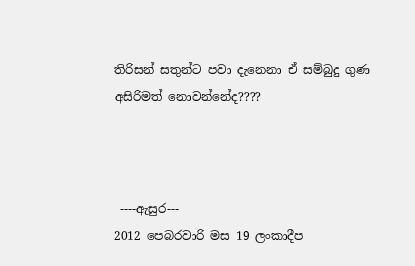තිරිසන් සතුන්ට පවා දැනෙනා ඒ සම්බුදු ගුණ අසිරිමත් නොවන්නේද????



 ----ඇසුර---
2012 පෙබරවාරි මස 19 ලංකාදීප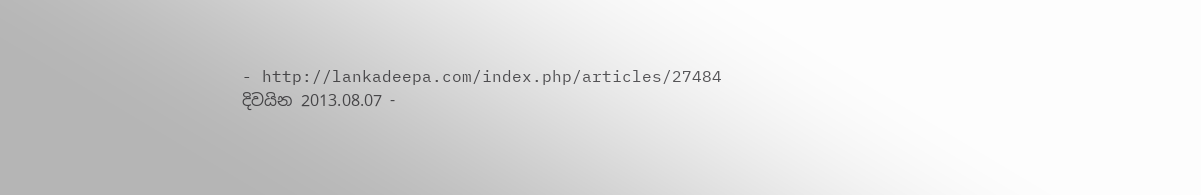- http://lankadeepa.com/index.php/articles/27484
දිවයින 2013.08.07 -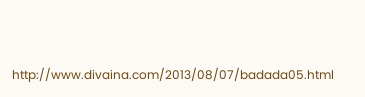http://www.divaina.com/2013/08/07/badada05.html